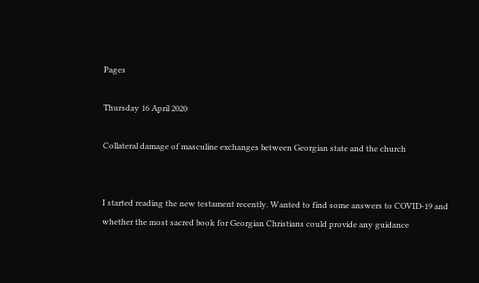Pages

Thursday 16 April 2020

Collateral damage of masculine exchanges between Georgian state and the church


I started reading the new testament recently. Wanted to find some answers to COVID-19 and whether the most sacred book for Georgian Christians could provide any guidance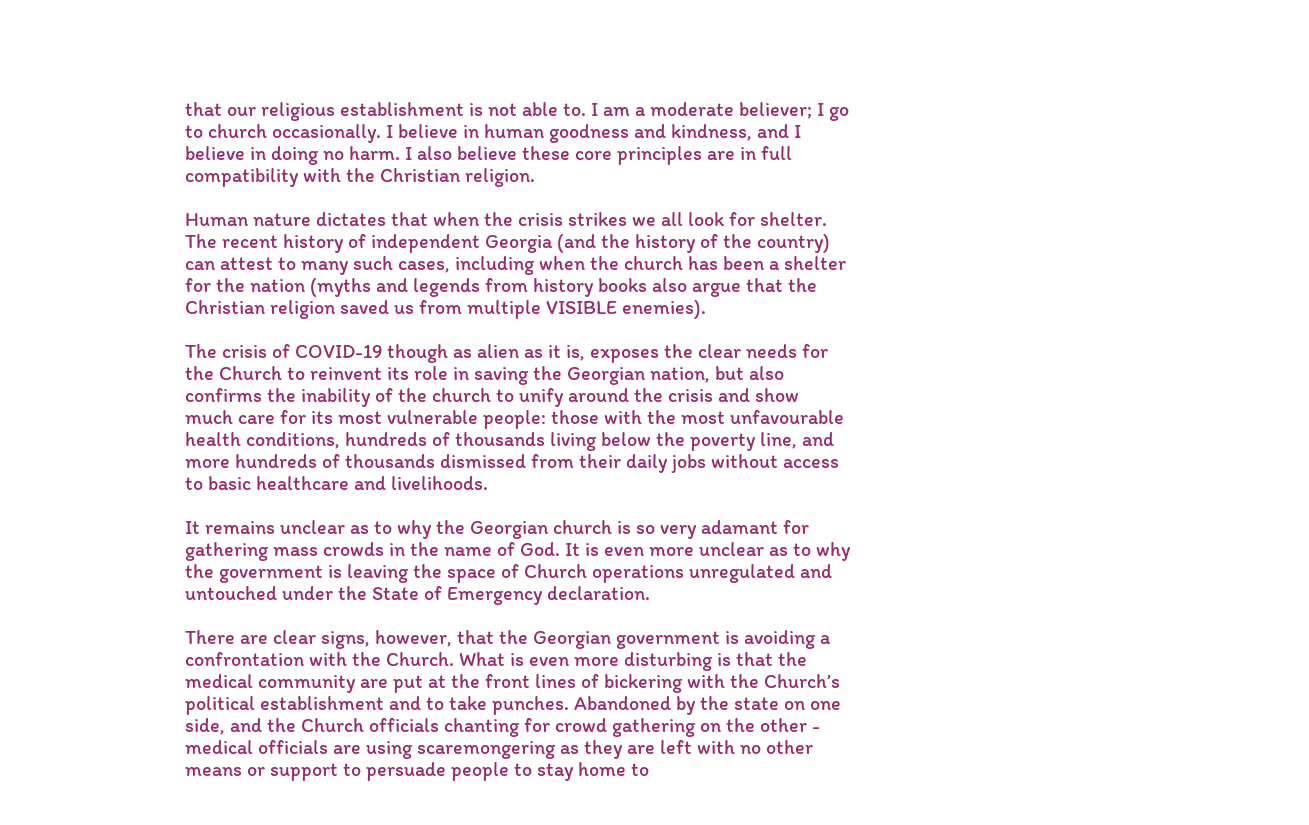that our religious establishment is not able to. I am a moderate believer; I go to church occasionally. I believe in human goodness and kindness, and I believe in doing no harm. I also believe these core principles are in full compatibility with the Christian religion.

Human nature dictates that when the crisis strikes we all look for shelter. The recent history of independent Georgia (and the history of the country) can attest to many such cases, including when the church has been a shelter for the nation (myths and legends from history books also argue that the Christian religion saved us from multiple VISIBLE enemies).

The crisis of COVID-19 though as alien as it is, exposes the clear needs for the Church to reinvent its role in saving the Georgian nation, but also confirms the inability of the church to unify around the crisis and show much care for its most vulnerable people: those with the most unfavourable health conditions, hundreds of thousands living below the poverty line, and more hundreds of thousands dismissed from their daily jobs without access to basic healthcare and livelihoods.

It remains unclear as to why the Georgian church is so very adamant for gathering mass crowds in the name of God. It is even more unclear as to why the government is leaving the space of Church operations unregulated and untouched under the State of Emergency declaration.

There are clear signs, however, that the Georgian government is avoiding a confrontation with the Church. What is even more disturbing is that the medical community are put at the front lines of bickering with the Church’s political establishment and to take punches. Abandoned by the state on one side, and the Church officials chanting for crowd gathering on the other - medical officials are using scaremongering as they are left with no other means or support to persuade people to stay home to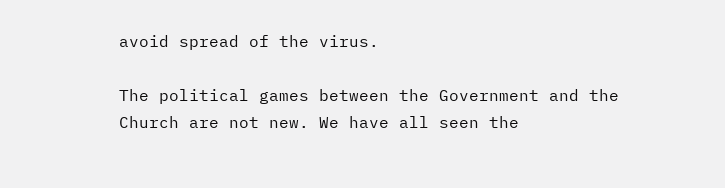avoid spread of the virus.

The political games between the Government and the Church are not new. We have all seen the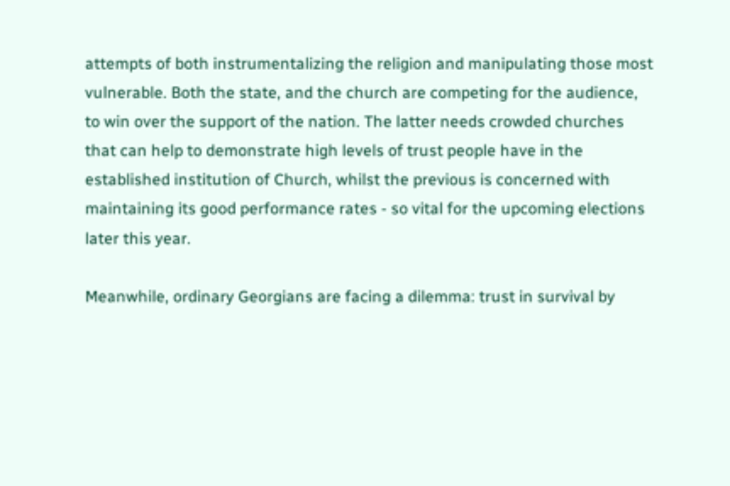attempts of both instrumentalizing the religion and manipulating those most vulnerable. Both the state, and the church are competing for the audience, to win over the support of the nation. The latter needs crowded churches that can help to demonstrate high levels of trust people have in the established institution of Church, whilst the previous is concerned with maintaining its good performance rates - so vital for the upcoming elections later this year.

Meanwhile, ordinary Georgians are facing a dilemma: trust in survival by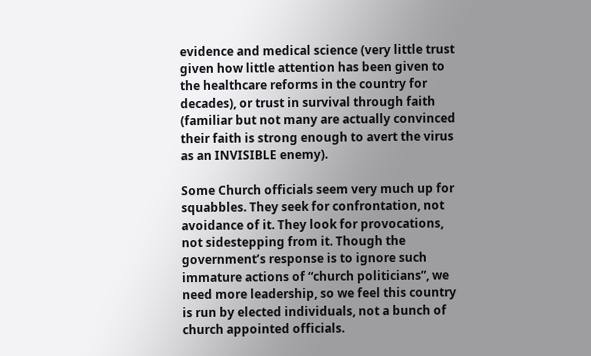evidence and medical science (very little trust given how little attention has been given to the healthcare reforms in the country for decades), or trust in survival through faith (familiar but not many are actually convinced their faith is strong enough to avert the virus as an INVISIBLE enemy).

Some Church officials seem very much up for squabbles. They seek for confrontation, not avoidance of it. They look for provocations, not sidestepping from it. Though the government’s response is to ignore such immature actions of “church politicians”, we need more leadership, so we feel this country is run by elected individuals, not a bunch of church appointed officials.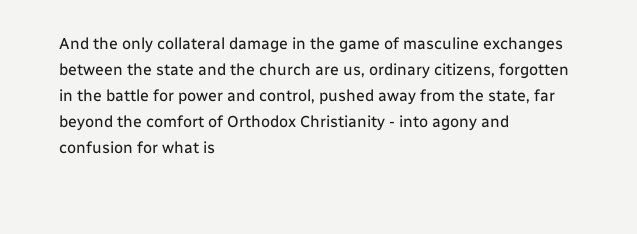And the only collateral damage in the game of masculine exchanges between the state and the church are us, ordinary citizens, forgotten in the battle for power and control, pushed away from the state, far beyond the comfort of Orthodox Christianity - into agony and confusion for what is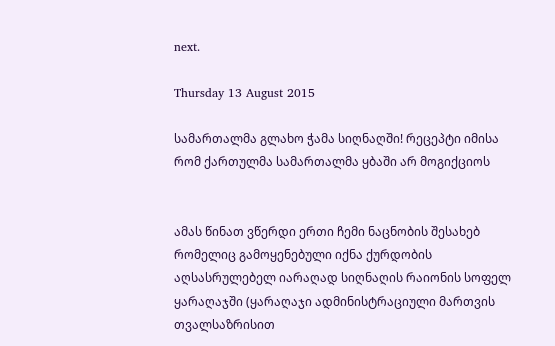next.

Thursday 13 August 2015

სამართალმა გლახო ჭამა სიღნაღში! რეცეპტი იმისა რომ ქართულმა სამართალმა ყბაში არ მოგიქციოს


ამას წინათ ვწერდი ერთი ჩემი ნაცნობის შესახებ რომელიც გამოყენებული იქნა ქურდობის აღსასრულებელ იარაღად სიღნაღის რაიონის სოფელ ყარაღაჯში (ყარაღაჯი ადმინისტრაციული მართვის თვალსაზრისით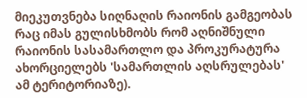მიეკუთვნება სიღნაღის რაიონის გამგეობას რაც იმას გულისხმობს რომ აღნიშნული რაიონის სასამართლო და პროკურატურა ახორციელებს 'სამართლის აღსრულებას' ამ ტერიტორიაზე).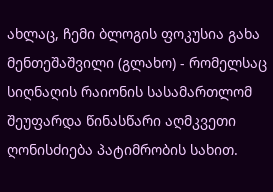ახლაც, ჩემი ბლოგის ფოკუსია გახა მენთეშაშვილი (გლახო) - რომელსაც სიღნაღის რაიონის სასამართლომ შეუფარდა წინასწარი აღმკვეთი ღონისძიება პატიმრობის სახით.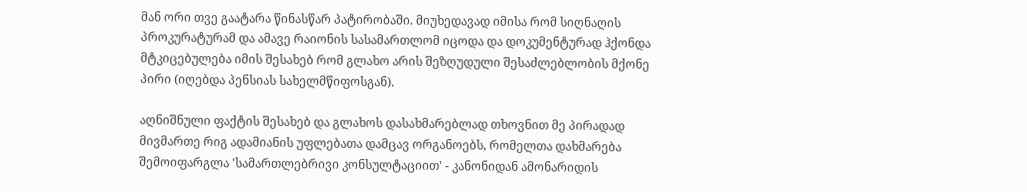მან ორი თვე გაატარა წინასწარ პატირობაში. მიუხედავად იმისა რომ სიღნაღის პროკურატურამ და ამავე რაიონის სასამართლომ იცოდა და დოკუმენტურად ჰქონდა მტკიცებულება იმის შესახებ რომ გლახო არის შეზღუდული შესაძლებლობის მქონე პირი (იღებდა პენსიას სახელმწიფოსგან).

აღნიშნული ფაქტის შესახებ და გლახოს დასახმარებლად თხოვნით მე პირადად მივმართე რიგ ადამიანის უფლებათა დამცავ ორგანოებს, რომელთა დახმარება შემოიფარგლა 'სამართლებრივი კონსულტაციით' - კანონიდან ამონარიდის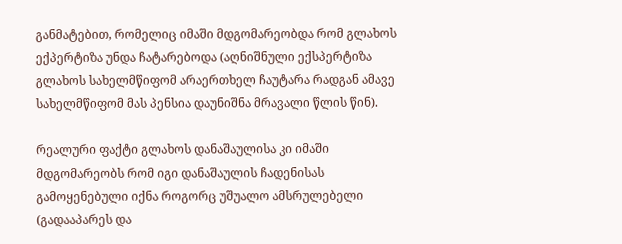განმატებით, რომელიც იმაში მდგომარეობდა რომ გლახოს ექპერტიზა უნდა ჩატარებოდა (აღნიშნული ექსპერტიზა გლახოს სახელმწიფომ არაერთხელ ჩაუტარა რადგან ამავე სახელმწიფომ მას პენსია დაუნიშნა მრავალი წლის წინ).

რეალური ფაქტი გლახოს დანაშაულისა კი იმაში მდგომარეობს რომ იგი დანაშაულის ჩადენისას გამოყენებული იქნა როგორც უშუალო ამსრულებელი (გადააპარეს და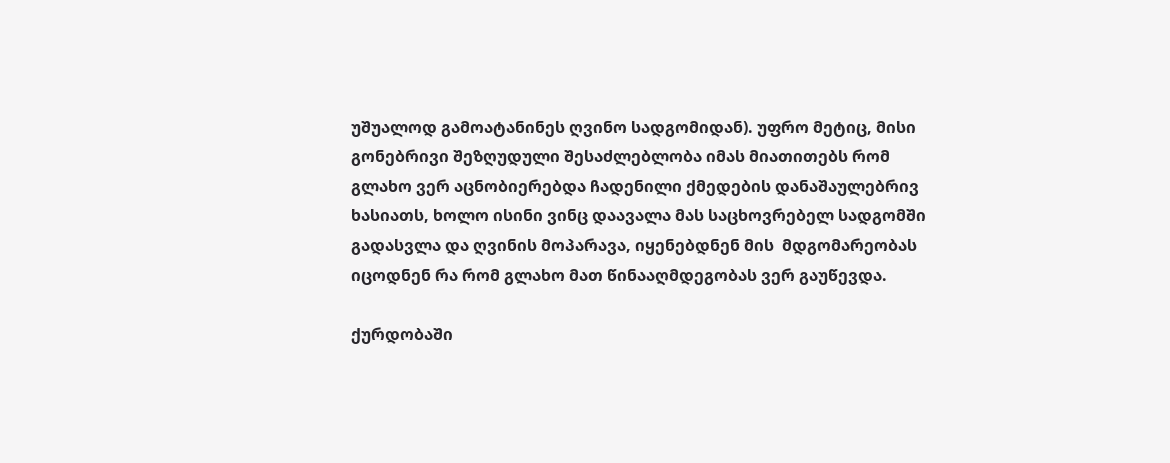უშუალოდ გამოატანინეს ღვინო სადგომიდან). უფრო მეტიც, მისი გონებრივი შეზღუდული შესაძლებლობა იმას მიათითებს რომ გლახო ვერ აცნობიერებდა ჩადენილი ქმედების დანაშაულებრივ ხასიათს, ხოლო ისინი ვინც დაავალა მას საცხოვრებელ სადგომში გადასვლა და ღვინის მოპარავა, იყენებდნენ მის  მდგომარეობას იცოდნენ რა რომ გლახო მათ წინააღმდეგობას ვერ გაუწევდა.

ქურდობაში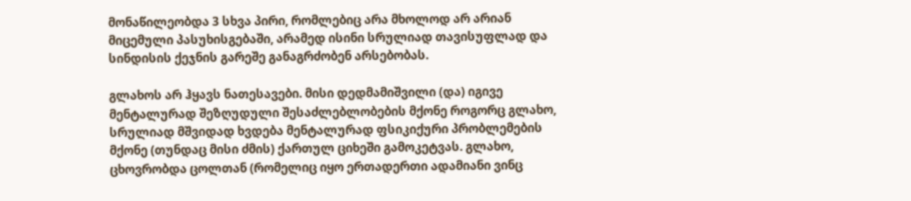მონაწილეობდა 3 სხვა პირი, რომლებიც არა მხოლოდ არ არიან მიცემული პასუხისგებაში, არამედ ისინი სრულიად თავისუფლად და სინდისის ქეჯნის გარეშე განაგრძობენ არსებობას.

გლახოს არ ჰყავს ნათესავები. მისი დედმამიშვილი (და) იგივე მენტალურად შეზღუდული შესაძლებლობების მქონე როგორც გლახო, სრულიად მშვიდად ხვდება მენტალურად ფსიკიქური პრობლემების მქონე (თუნდაც მისი ძმის) ქართულ ციხეში გამოკეტვას. გლახო, ცხოვრობდა ცოლთან (რომელიც იყო ერთადერთი ადამიანი ვინც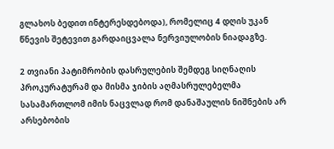გლახოს ბედით ინტერესდებოდა), რომელიც 4 დღის უკან წნევის შეტევით გარდაიცვალა ნერვიულობის ნიადაგზე.

2 თვიანი პატიმრობის დასრულების შემდეგ სიღნაღის პროკურატურამ და მისმა ჯიბის აღმასრულებელმა სასამართლომ იმის ნაცვლად რომ დანაშაულის ნიშნების არ არსებობის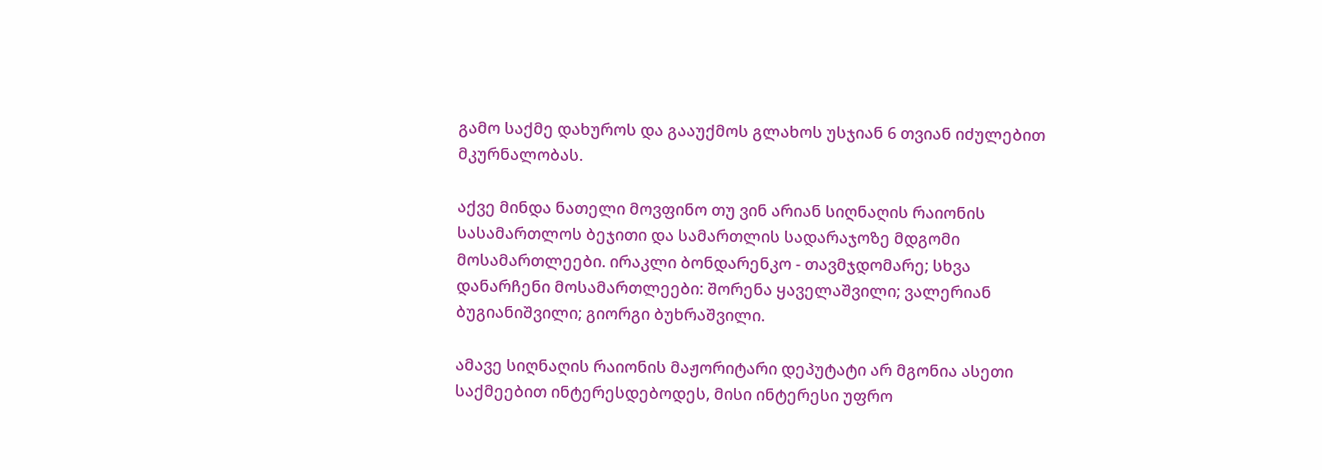გამო საქმე დახუროს და გააუქმოს გლახოს უსჯიან 6 თვიან იძულებით მკურნალობას.

აქვე მინდა ნათელი მოვფინო თუ ვინ არიან სიღნაღის რაიონის სასამართლოს ბეჯითი და სამართლის სადარაჯოზე მდგომი მოსამართლეები. ირაკლი ბონდარენკო - თავმჯდომარე; სხვა დანარჩენი მოსამართლეები: შორენა ყაველაშვილი; ვალერიან ბუგიანიშვილი; გიორგი ბუხრაშვილი.

ამავე სიღნაღის რაიონის მაჟორიტარი დეპუტატი არ მგონია ასეთი საქმეებით ინტერესდებოდეს, მისი ინტერესი უფრო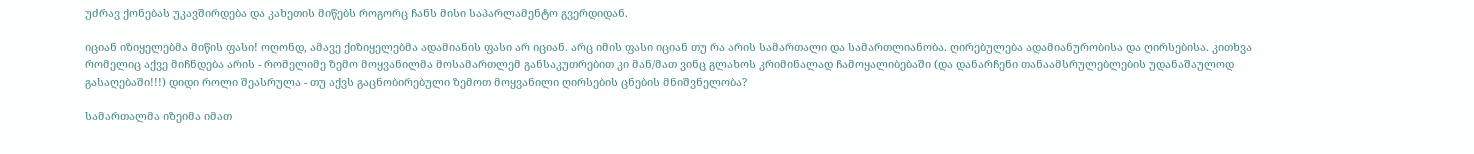უძრავ ქონებას უკავშირდება და კახეთის მიწებს როგორც ჩანს მისი საპარლამენტო გვერდიდან.

იციან იზიყელებმა მიწის ფასი! ოღონდ, ამავე ქიზიყელებმა ადამიანის ფასი არ იციან. არც იმის ფასი იციან თუ რა არის სამართალი და სამართლიანობა. ღირებულება ადამიანურობისა და ღირსებისა. კითხვა რომელიც აქვე მიჩნდება არის - რომელიმე ზემო მოყვანილმა მოსამართლემ განსაკუთრებით კი მან/მათ ვინც გლახოს კრიმინალად ჩამოყალიბებაში (და დანარჩენი თანაამსრულებლების უდანაშაულოდ გასაღებაში!!!) დიდი როლი შეასრულა - თუ აქვს გაცნობირებული ზემოთ მოყვანილი ღირსების ცნების მნიშვნელობა?

სამართალმა იზეიმა იმათ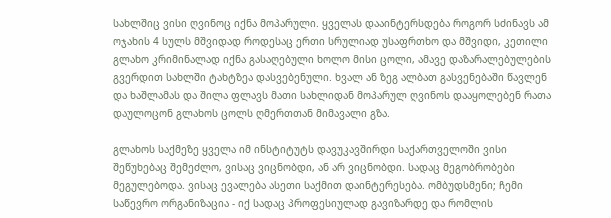სახლშიც ვისი ღვინოც იქნა მოპარული. ყველას დააინტერსდება როგორ სძინავს ამ ოჯახის 4 სულს მშვიდად როდესაც ერთი სრულიად უსაფრთხო და მშვიდი, კეთილი გლახო კრიმინალად იქნა გასაღებული ხოლო მისი ცოლი, ამავე დაზარალებულების გვერდით სახლში ტახტზეა დასვებენული. ხვალ ან ზეგ ალბათ გასვენებაში წავლენ და ხაშლამას და შილა ფლავს მათი სახლიდან მოპარულ ღვინოს დააყოლებენ რათა დაულოცონ გლახოს ცოლს ღმერთთან მიმავალი გზა.

გლახოს საქმეზე ყველა იმ ინსტიტუტს დავუკავშირდი საქართველოში ვისი შეწუხებაც შემეძლო, ვისაც ვიცნობდი, ან არ ვიცნობდი. სადაც მეგობრობები მეგულებოდა. ვისაც ევალება ასეთი საქმით დაინტერესება. ომბუდსმენი; ჩემი საწევრო ორგანიზაცია - იქ სადაც პროფესიულად გავიზარდე და რომლის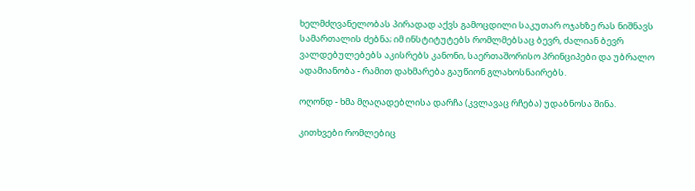ხელმძღვანელობას პირადად აქვს გამოცდილი საკუთარ ოჯახზე რას ნიშნავს სამართალის ძებნა; იმ ინსტიტუტებს რომლმებსაც ბევრ, ძალიან ბევრ ვალდებულებებს აკისრებს კანონი, საერთაშორისო პრინციპები და უბრალო ადამიანობა - რამით დახმარება გაუწიონ გლახოსნაირებს.

ოღონდ - ხმა მღაღადებლისა დარჩა (კვლავაც რჩება) უდაბნოსა შინა.

კითხვები რომლებიც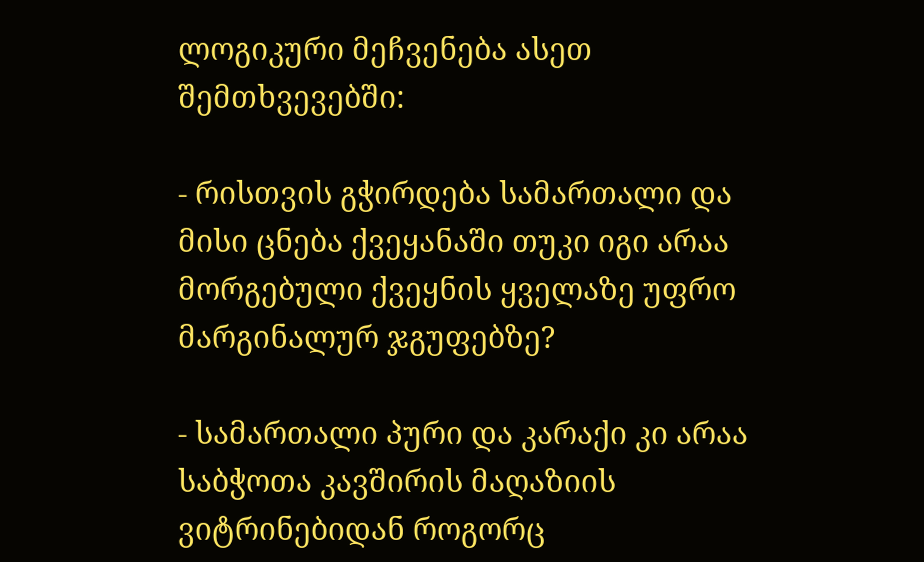ლოგიკური მეჩვენება ასეთ შემთხვევებში:

- რისთვის გჭირდება სამართალი და მისი ცნება ქვეყანაში თუკი იგი არაა მორგებული ქვეყნის ყველაზე უფრო მარგინალურ ჯგუფებზე?

- სამართალი პური და კარაქი კი არაა საბჭოთა კავშირის მაღაზიის ვიტრინებიდან როგორც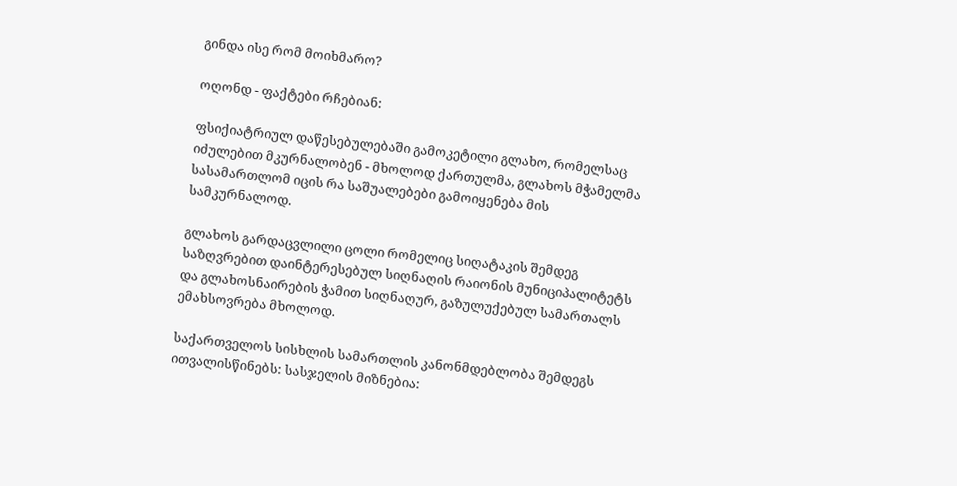გინდა ისე რომ მოიხმარო?

ოღონდ - ფაქტები რჩებიან:

ფსიქიატრიულ დაწესებულებაში გამოკეტილი გლახო, რომელსაც იძულებით მკურნალობენ - მხოლოდ ქართულმა, გლახოს მჭამელმა სასამართლომ იცის რა საშუალებები გამოიყენება მის სამკურნალოდ.

გლახოს გარდაცვლილი ცოლი რომელიც სიღატაკის შემდეგ საზღვრებით დაინტერესებულ სიღნაღის რაიონის მუნიციპალიტეტს და გლახოსნაირების ჭამით სიღნაღურ, გაზულუქებულ სამართალს ემახსოვრება მხოლოდ.

საქართველოს სისხლის სამართლის კანონმდებლობა შემდეგს ითვალისწინებს: სასჯელის მიზნებია: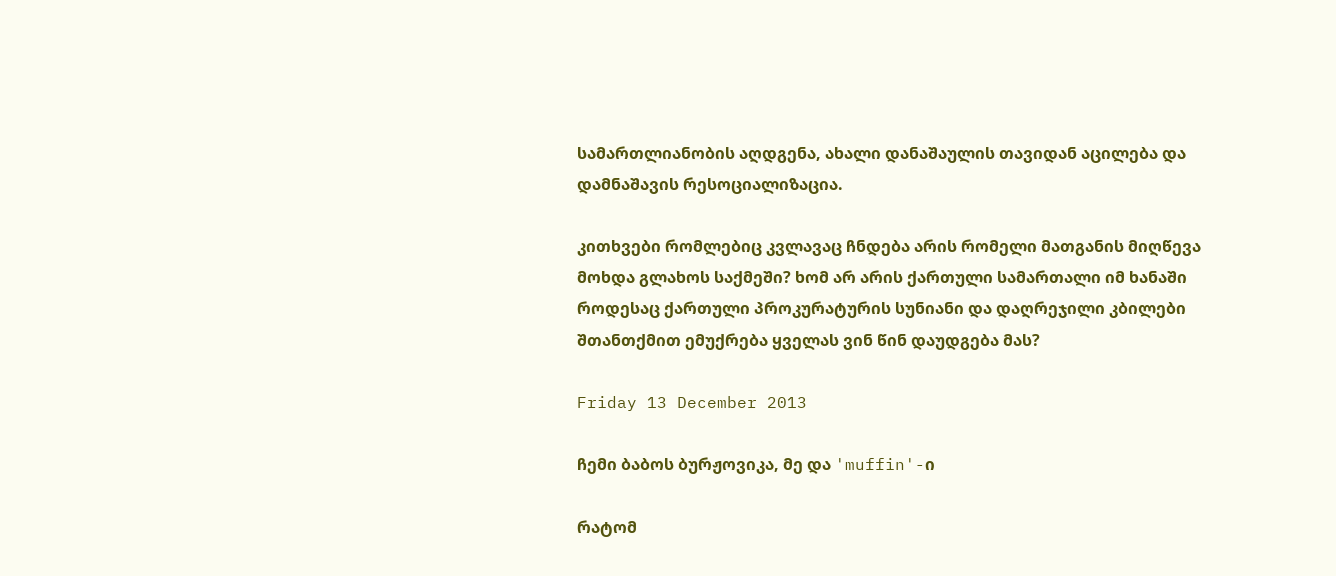სამართლიანობის აღდგენა, ახალი დანაშაულის თავიდან აცილება და დამნაშავის რესოციალიზაცია.

კითხვები რომლებიც კვლავაც ჩნდება არის რომელი მათგანის მიღწევა მოხდა გლახოს საქმეში? ხომ არ არის ქართული სამართალი იმ ხანაში როდესაც ქართული პროკურატურის სუნიანი და დაღრეჯილი კბილები შთანთქმით ემუქრება ყველას ვინ წინ დაუდგება მას?

Friday 13 December 2013

ჩემი ბაბოს ბურჟოვიკა, მე და 'muffin'-ი

რატომ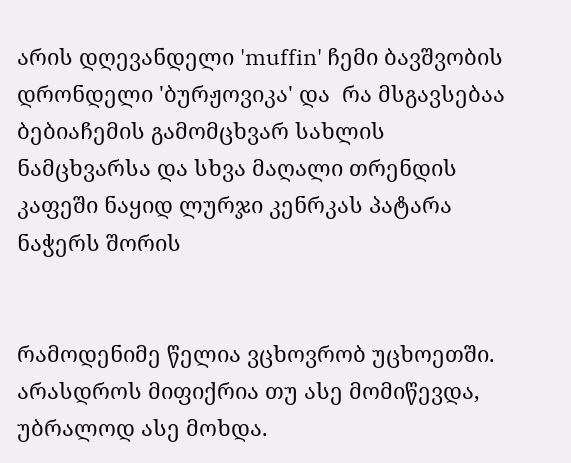არის დღევანდელი 'muffin' ჩემი ბავშვობის დრონდელი 'ბურჟოვიკა' და  რა მსგავსებაა ბებიაჩემის გამომცხვარ სახლის ნამცხვარსა და სხვა მაღალი თრენდის კაფეში ნაყიდ ლურჯი კენრკას პატარა ნაჭერს შორის


რამოდენიმე წელია ვცხოვრობ უცხოეთში. არასდროს მიფიქრია თუ ასე მომიწევდა, უბრალოდ ასე მოხდა.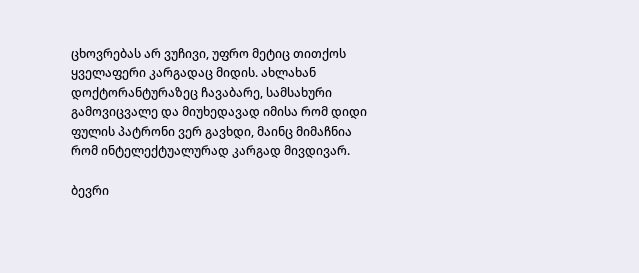ცხოვრებას არ ვუჩივი, უფრო მეტიც თითქოს ყველაფერი კარგადაც მიდის. ახლახან დოქტორანტურაზეც ჩავაბარე, სამსახური გამოვიცვალე და მიუხედავად იმისა რომ დიდი ფულის პატრონი ვერ გავხდი, მაინც მიმაჩნია რომ ინტელექტუალურად კარგად მივდივარ.

ბევრი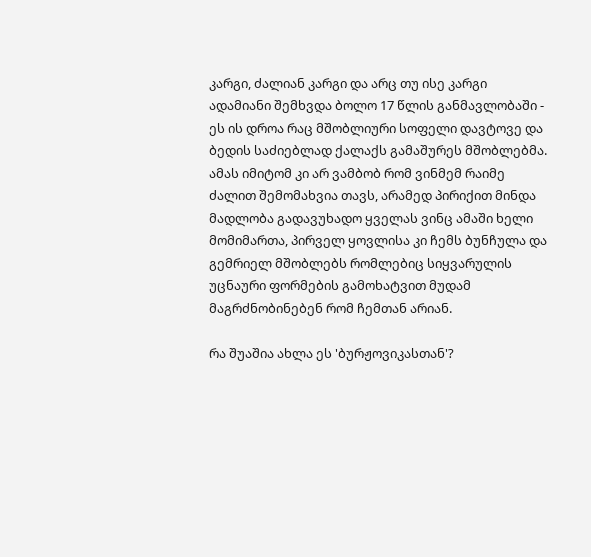კარგი, ძალიან კარგი და არც თუ ისე კარგი ადამიანი შემხვდა ბოლო 17 წლის განმავლობაში - ეს ის დროა რაც მშობლიური სოფელი დავტოვე და ბედის საძიებლად ქალაქს გამაშურეს მშობლებმა. ამას იმიტომ კი არ ვამბობ რომ ვინმემ რაიმე ძალით შემომახვია თავს, არამედ პირიქით მინდა მადლობა გადავუხადო ყველას ვინც ამაში ხელი მომიმართა, პირველ ყოვლისა კი ჩემს ბუნჩულა და გემრიელ მშობლებს რომლებიც სიყვარულის უცნაური ფორმების გამოხატვით მუდამ მაგრძნობინებენ რომ ჩემთან არიან.

რა შუაშია ახლა ეს 'ბურჟოვიკასთან'?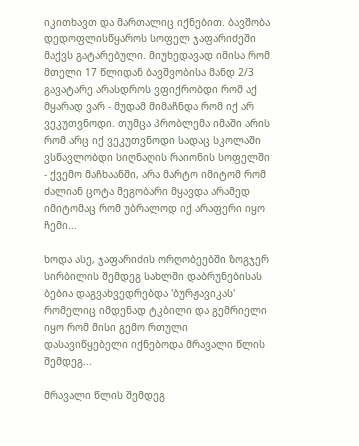იკითხავთ და მართალიც იქნებით. ბავშობა დედოფლისწყაროს სოფელ ჯაფარიძეში მაქვს გატარებული. მიუხედავად იმისა რომ მთელი 17 წლიდან ბავშვობისა მანდ 2/3 გავატარე არასდროს ვფიქრობდი რომ აქ მყარად ვარ - მუდამ მიმაჩნდა რომ იქ არ ვეკუთვნოდი. თუმცა პრობლემა იმაში არის რომ არც იქ ვეკუთვნოდი სადაც სკოლაში ვსწავლობდი სიღნაღის რაიონის სოფელში - ქვემო მაჩხაანში, არა მარტო იმიტომ რომ ძალიან ცოტა მეგობარი მყავდა არამედ იმიტომაც რომ უბრალოდ იქ არაფერი იყო ჩემი...

ხოდა ასე, ჯაფარიძის ორღობეებში ზოგჯერ სირბილის შემდეგ სახლში დაბრუნებისას ბებია დაგვახვედრებდა 'ბურჟავიკას' რომელიც იმდენად ტკბილი და გემრიელი იყო რომ მისი გემო რთული დასავიწყებელი იქნებოდა მრავალი წლის შემდეგ...

მრავალი წლის შემდეგ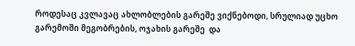როდესაც კვლავაც ახლობლების გარეშე ვიქნებოდი, სრულიად უცხო გარემოში მეგობრების, ოჯახის გარეშე  და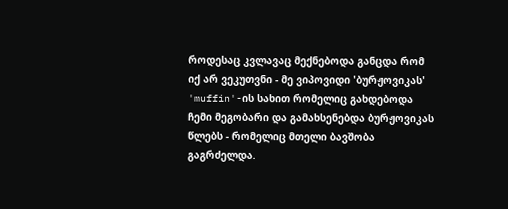როდესაც კვლავაც მექნებოდა განცდა რომ იქ არ ვეკუთვნი - მე ვიპოვიდი 'ბურჟოვიკას' 'muffin'-ის სახით რომელიც გახდებოდა ჩემი მეგობარი და გამახსენებდა ბურჟოვიკას წლებს - რომელიც მთელი ბავშობა გაგრძელდა.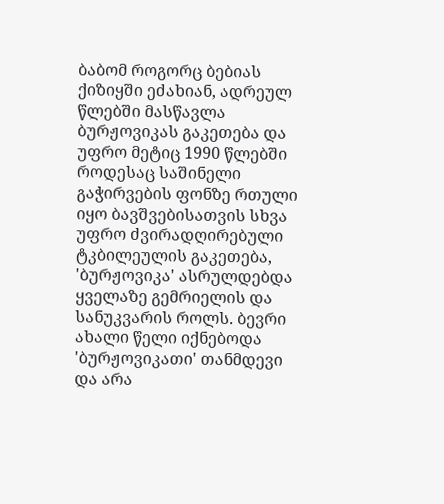ბაბომ როგორც ბებიას ქიზიყში ეძახიან, ადრეულ წლებში მასწავლა ბურჟოვიკას გაკეთება და უფრო მეტიც 1990 წლებში როდესაც საშინელი გაჭირვების ფონზე რთული იყო ბავშვებისათვის სხვა უფრო ძვირადღირებული ტკბილეულის გაკეთება, 'ბურჟოვიკა' ასრულდებდა ყველაზე გემრიელის და სანუკვარის როლს. ბევრი ახალი წელი იქნებოდა 'ბურჟოვიკათი' თანმდევი და არა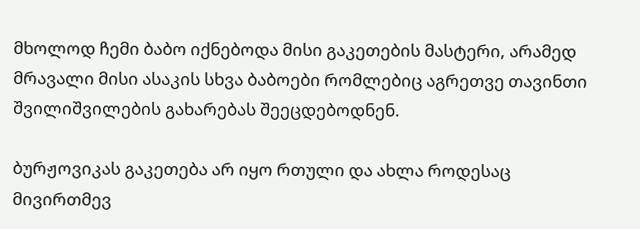მხოლოდ ჩემი ბაბო იქნებოდა მისი გაკეთების მასტერი, არამედ მრავალი მისი ასაკის სხვა ბაბოები რომლებიც აგრეთვე თავინთი შვილიშვილების გახარებას შეეცდებოდნენ.

ბურჟოვიკას გაკეთება არ იყო რთული და ახლა როდესაც მივირთმევ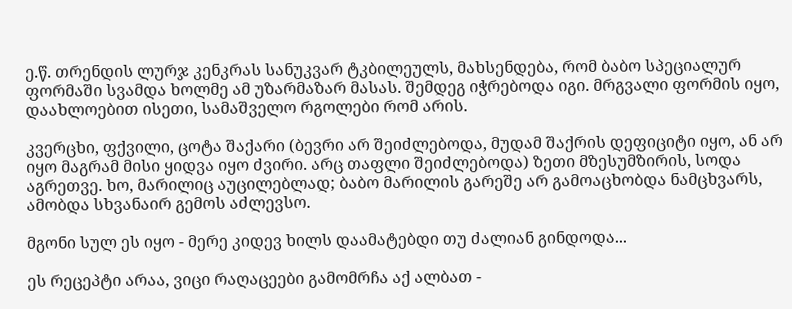ე.წ. თრენდის ლურჯ კენკრას სანუკვარ ტკბილეულს, მახსენდება, რომ ბაბო სპეციალურ ფორმაში სვამდა ხოლმე ამ უზარმაზარ მასას. შემდეგ იჭრებოდა იგი. მრგვალი ფორმის იყო, დაახლოებით ისეთი, სამაშველო რგოლები რომ არის.

კვერცხი, ფქვილი, ცოტა შაქარი (ბევრი არ შეიძლებოდა, მუდამ შაქრის დეფიციტი იყო, ან არ იყო მაგრამ მისი ყიდვა იყო ძვირი. არც თაფლი შეიძლებოდა) ზეთი მზესუმზირის, სოდა აგრეთვე. ხო, მარილიც აუცილებლად; ბაბო მარილის გარეშე არ გამოაცხობდა ნამცხვარს, ამობდა სხვანაირ გემოს აძლევსო.

მგონი სულ ეს იყო - მერე კიდევ ხილს დაამატებდი თუ ძალიან გინდოდა...

ეს რეცეპტი არაა, ვიცი რაღაცეები გამომრჩა აქ ალბათ -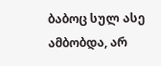ბაბოც სულ ასე ამბობდა, არ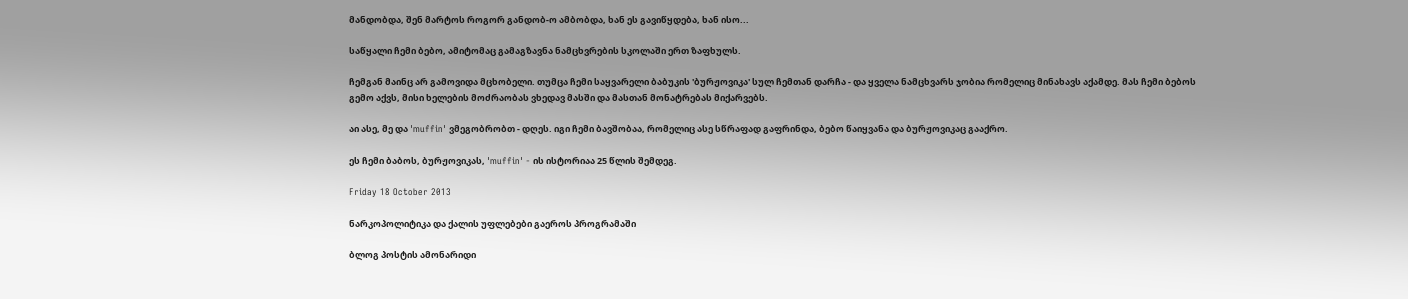მანდობდა, შენ მარტოს როგორ განდობ-ო ამბობდა, ხან ეს გავიწყდება, ხან ისო...

საწყალი ჩემი ბებო, ამიტომაც გამაგზავნა ნამცხვრების სკოლაში ერთ ზაფხულს.

ჩემგან მაინც არ გამოვიდა მცხობელი. თუმცა ჩემი საყვარელი ბაბუკის 'ბურჟოვიკა' სულ ჩემთან დარჩა - და ყველა ნამცხვარს ჯობია რომელიც მინახავს აქამდე. მას ჩემი ბებოს გემო აქვს, მისი ხელების მოძრაობას ვხედავ მასში და მასთან მონატრებას მიქარვებს.

აი ასე, მე და 'muffin' ვმეგობრობთ - დღეს. იგი ჩემი ბავშობაა, რომელიც ასე სწრაფად გაფრინდა, ბებო წაიყვანა და ბურჟოვიკაც გააქრო.

ეს ჩემი ბაბოს, ბურჟოვიკას, 'muffin' - ის ისტორიაა 25 წლის შემდეგ.

Friday 18 October 2013

ნარკოპოლიტიკა და ქალის უფლებები გაეროს პროგრამაში

ბლოგ პოსტის ამონარიდი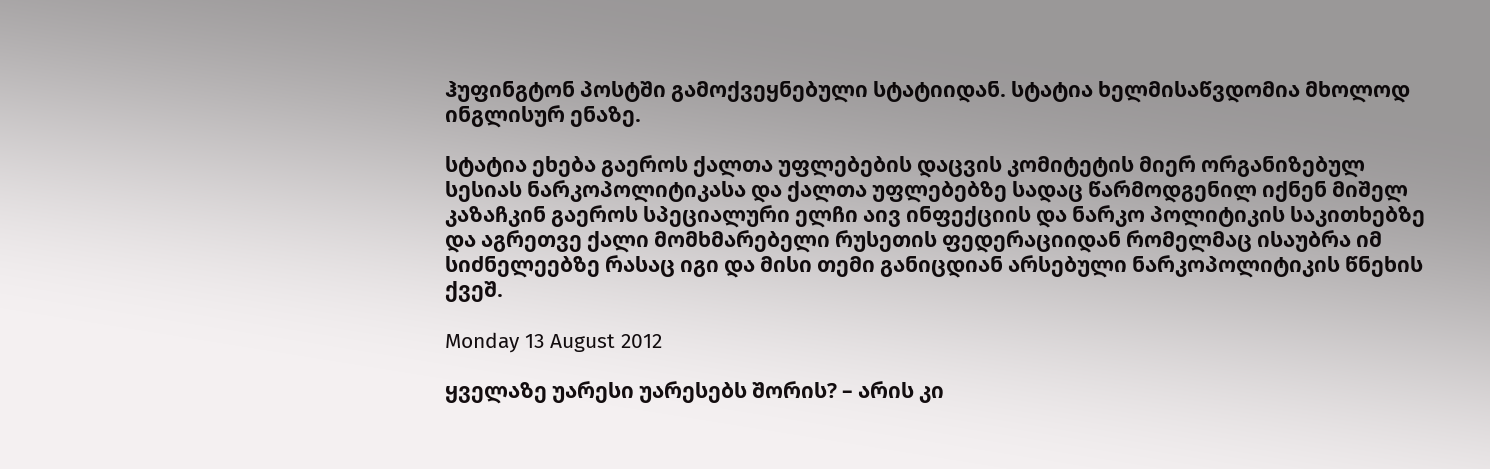ჰუფინგტონ პოსტში გამოქვეყნებული სტატიიდან. სტატია ხელმისაწვდომია მხოლოდ ინგლისურ ენაზე.

სტატია ეხება გაეროს ქალთა უფლებების დაცვის კომიტეტის მიერ ორგანიზებულ სესიას ნარკოპოლიტიკასა და ქალთა უფლებებზე სადაც წარმოდგენილ იქნენ მიშელ კაზაჩკინ გაეროს სპეციალური ელჩი აივ ინფექციის და ნარკო პოლიტიკის საკითხებზე და აგრეთვე ქალი მომხმარებელი რუსეთის ფედერაციიდან რომელმაც ისაუბრა იმ სიძნელეებზე რასაც იგი და მისი თემი განიცდიან არსებული ნარკოპოლიტიკის წნეხის ქვეშ.

Monday 13 August 2012

ყველაზე უარესი უარესებს შორის? – არის კი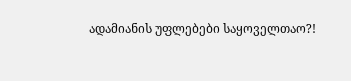ადამიანის უფლებები საყოველთაო?!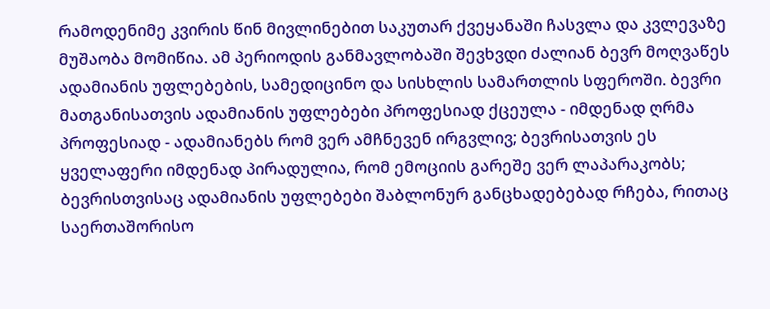რამოდენიმე კვირის წინ მივლინებით საკუთარ ქვეყანაში ჩასვლა და კვლევაზე მუშაობა მომიწია. ამ პერიოდის განმავლობაში შევხვდი ძალიან ბევრ მოღვაწეს ადამიანის უფლებების, სამედიცინო და სისხლის სამართლის სფეროში. ბევრი მათგანისათვის ადამიანის უფლებები პროფესიად ქცეულა - იმდენად ღრმა პროფესიად - ადამიანებს რომ ვერ ამჩნევენ ირგვლივ; ბევრისათვის ეს ყველაფერი იმდენად პირადულია, რომ ემოციის გარეშე ვერ ლაპარაკობს; ბევრისთვისაც ადამიანის უფლებები შაბლონურ განცხადებებად რჩება, რითაც საერთაშორისო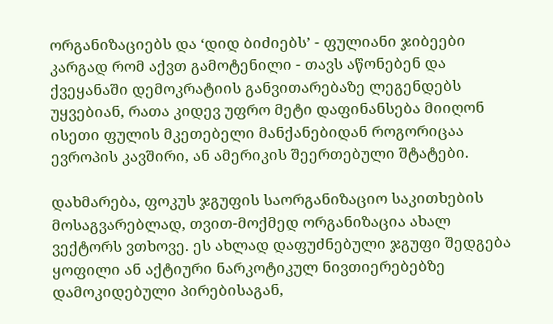ორგანიზაციებს და ‘დიდ ბიძიებს’ - ფულიანი ჯიბეები კარგად რომ აქვთ გამოტენილი - თავს აწონებენ და ქვეყანაში დემოკრატიის განვითარებაზე ლეგენდებს უყვებიან, რათა კიდევ უფრო მეტი დაფინანსება მიიღონ ისეთი ფულის მკეთებელი მანქანებიდან როგორიცაა ევროპის კავშირი, ან ამერიკის შეერთებული შტატები.

დახმარება, ფოკუს ჯგუფის საორგანიზაციო საკითხების მოსაგვარებლად, თვით-მოქმედ ორგანიზაცია ახალ ვექტორს ვთხოვე. ეს ახლად დაფუძნებული ჯგუფი შედგება ყოფილი ან აქტიური ნარკოტიკულ ნივთიერებებზე დამოკიდებული პირებისაგან,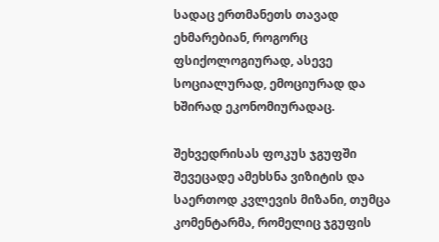სადაც ერთმანეთს თავად ეხმარებიან, როგორც ფსიქოლოგიურად, ასევე სოციალურად, ემოციურად და ხშირად ეკონომიურადაც.

შეხვედრისას ფოკუს ჯგუფში შევეცადე ამეხსნა ვიზიტის და საერთოდ კვლევის მიზანი, თუმცა კომენტარმა, რომელიც ჯგუფის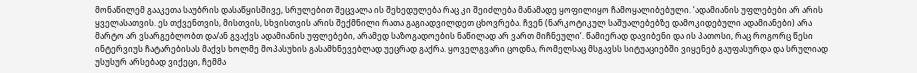მონაწილემ გააკეთა საუბრის დასაწყისშივე, სრულებით შეცვალა ის შეხედულება რაც კი შეიძლება მანამადე ყოფილიყო ჩამოყალიბებული. ‘ადამიანის უფლებები არ არის ყველასათვის. ეს თქვენთვის, მისთვის, სხვისთვის არის შექმნილი რათა გაგიადვილდეთ ცხოვრება. ჩვენ (ნარკოტიკულ საშუალებებზე დამოკიდებული ადამიანები) არა მარტო არ ვსარგებლობთ და/ან გვაქვს ადამიანის უფლებები, არამედ საზოგადოების ნაწილად არ ვართ მიჩნეული’. წამიერად დავიბენი და ის პათოსი, რაც როგორც წესი ინტერვიუს ჩატარებისას მაქვს ხოლმე მოპასუხის გასამხნევებლად უეცრად გაქრა. ყოველგვარი ცოდნა, რომელსაც მსგავსს სიტუაციებში ვიყენებ გაუფასურდა და სრულიად უსუსურ არსებად ვიქეცი, ჩემმა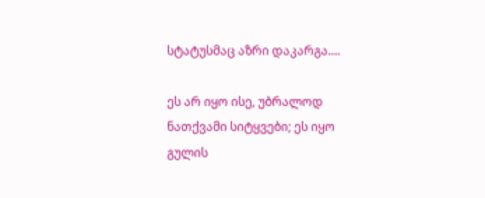სტატუსმაც აზრი დაკარგა....

ეს არ იყო ისე, უბრალოდ ნათქვამი სიტყვები; ეს იყო გულის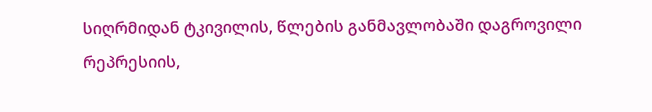სიღრმიდან ტკივილის, წლების განმავლობაში დაგროვილი რეპრესიის,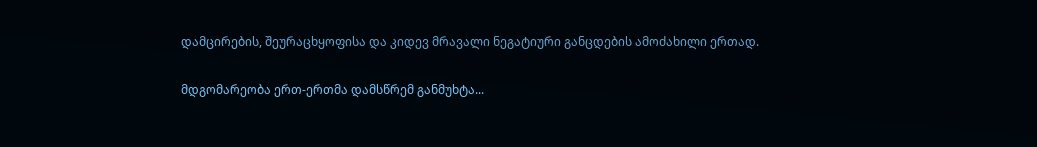დამცირების, შეურაცხყოფისა და კიდევ მრავალი ნეგატიური განცდების ამოძახილი ერთად.

მდგომარეობა ერთ-ერთმა დამსწრემ განმუხტა...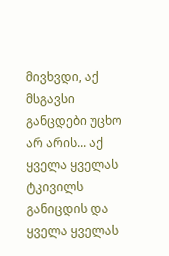მივხვდი, აქ მსგავსი განცდები უცხო არ არის... აქ ყველა ყველას ტკივილს განიცდის და ყველა ყველას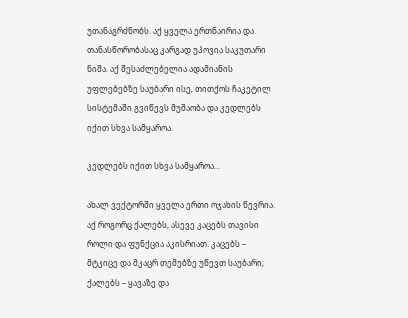უთანაგრძნობს. აქ ყველა ერთნაირია და თანასწორობასაც კარგად უპოვია საკუთარი ნიშა. აქ შესაძლებელია ადამიანის უფლებებზე საუბარი ისე, თითქოს ჩაკეტილ სისტემაში გვიწევს მუშაობა და კედლებს იქით სხვა სამყაროა.

კედლებს იქით სხვა სამყაროა...

ახალ ვექტორში ყველა ერთი ოჯახის წევრია. აქ როგორც ქალებს, ასევე კაცებს თავისი როლი და ფუნქცია აკისრიათ. კაცებს – მტკიცე და მკაცრ თემებზე უწევთ საუბარი; ქალებს – ყავაზე და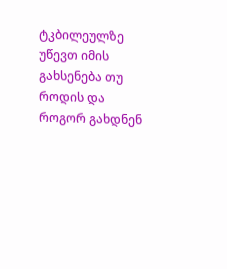ტკბილეულზე უწევთ იმის გახსენება თუ როდის და როგორ გახდნენ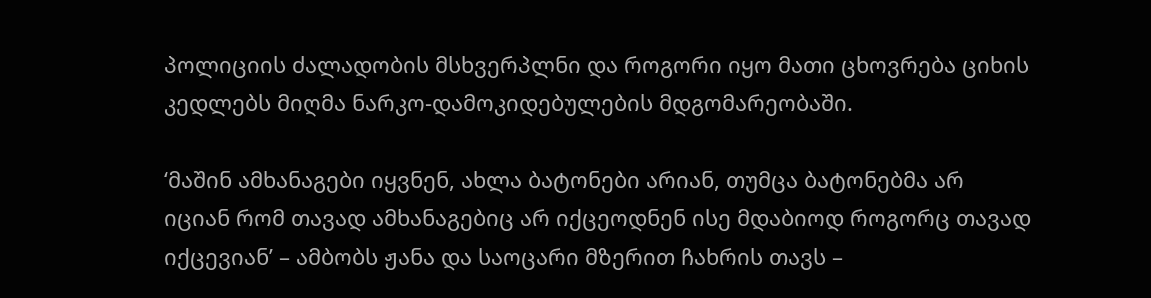პოლიციის ძალადობის მსხვერპლნი და როგორი იყო მათი ცხოვრება ციხის კედლებს მიღმა ნარკო-დამოკიდებულების მდგომარეობაში.

‘მაშინ ამხანაგები იყვნენ, ახლა ბატონები არიან, თუმცა ბატონებმა არ იციან რომ თავად ამხანაგებიც არ იქცეოდნენ ისე მდაბიოდ როგორც თავად იქცევიან’ – ამბობს ჟანა და საოცარი მზერით ჩახრის თავს –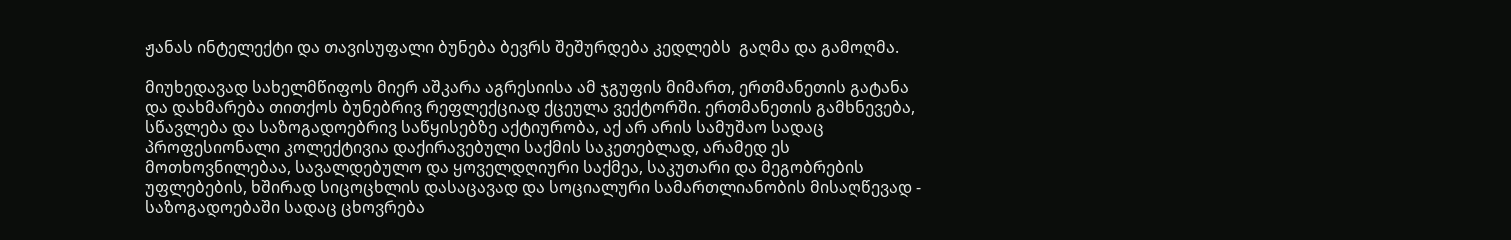ჟანას ინტელექტი და თავისუფალი ბუნება ბევრს შეშურდება კედლებს  გაღმა და გამოღმა.

მიუხედავად სახელმწიფოს მიერ აშკარა აგრესიისა ამ ჯგუფის მიმართ, ერთმანეთის გატანა და დახმარება თითქოს ბუნებრივ რეფლექციად ქცეულა ვექტორში. ერთმანეთის გამხნევება, სწავლება და საზოგადოებრივ საწყისებზე აქტიურობა, აქ არ არის სამუშაო სადაც პროფესიონალი კოლექტივია დაქირავებული საქმის საკეთებლად, არამედ ეს მოთხოვნილებაა, სავალდებულო და ყოველდღიური საქმეა, საკუთარი და მეგობრების უფლებების, ხშირად სიცოცხლის დასაცავად და სოციალური სამართლიანობის მისაღწევად - საზოგადოებაში სადაც ცხოვრება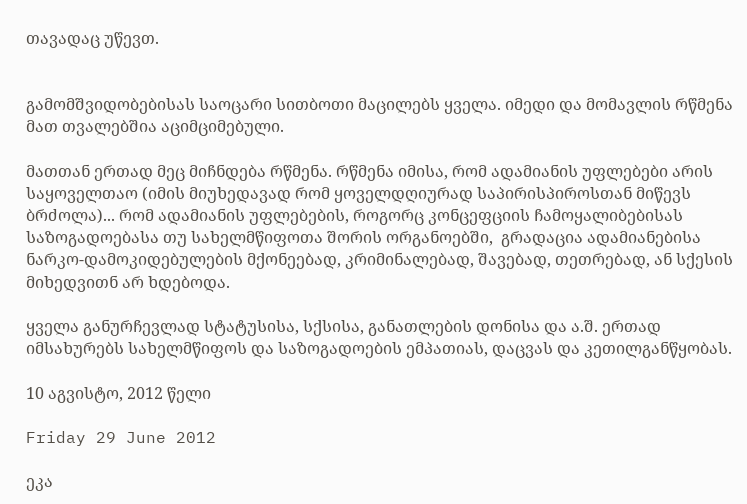თავადაც უწევთ.


გამომშვიდობებისას საოცარი სითბოთი მაცილებს ყველა. იმედი და მომავლის რწმენა მათ თვალებშია აციმციმებული.

მათთან ერთად მეც მიჩნდება რწმენა. რწმენა იმისა, რომ ადამიანის უფლებები არის საყოველთაო (იმის მიუხედავად რომ ყოველდღიურად საპირისპიროსთან მიწევს ბრძოლა)... რომ ადამიანის უფლებების, როგორც კონცეფციის ჩამოყალიბებისას საზოგადოებასა თუ სახელმწიფოთა შორის ორგანოებში,  გრადაცია ადამიანებისა ნარკო-დამოკიდებულების მქონეებად, კრიმინალებად, შავებად, თეთრებად, ან სქესის მიხედვითნ არ ხდებოდა.

ყველა განურჩევლად სტატუსისა, სქსისა, განათლების დონისა და ა.შ. ერთად იმსახურებს სახელმწიფოს და საზოგადოების ემპათიას, დაცვას და კეთილგანწყობას.

10 აგვისტო, 2012 წელი

Friday 29 June 2012

ეკა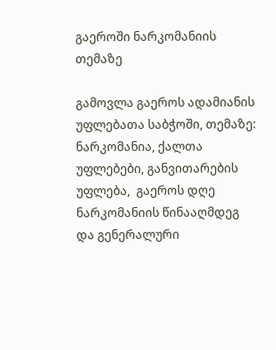გაეროში ნარკომანიის თემაზე

გამოვლა გაეროს ადამიანის უფლებათა საბჭოში, თემაზე: ნარკომანია, ქალთა უფლებები, განვითარების უფლება,  გაეროს დღე ნარკომანიის წინააღმდეგ და გენერალური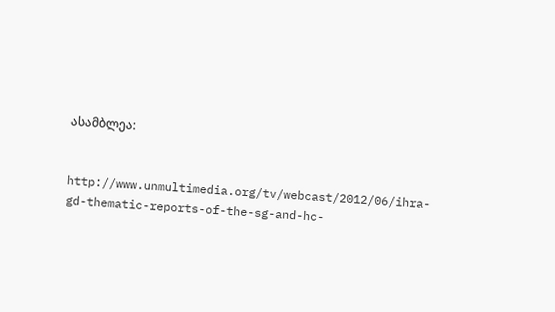ასამბლეა:


http://www.unmultimedia.org/tv/webcast/2012/06/ihra-gd-thematic-reports-of-the-sg-and-hc-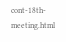cont-18th-meeting.html